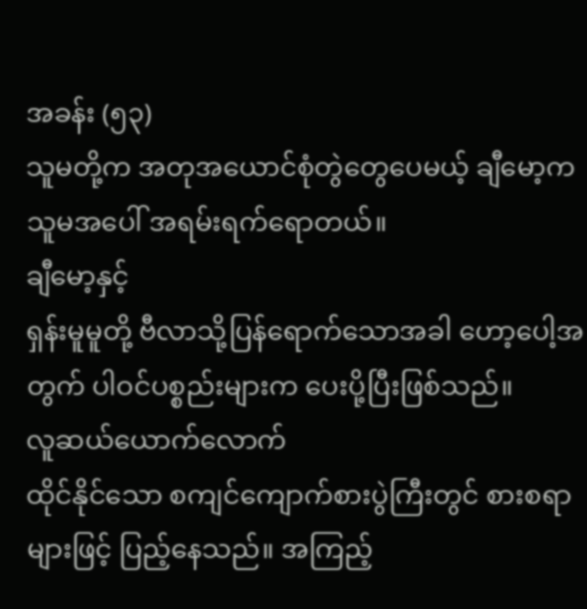အခန်း (၅၃)
သူမတို့က အတုအယောင်စုံတွဲတွေပေမယ့် ချီမော့က သူမအပေါ် အရမ်းရက်ရောတယ်။
ချီမော့နှင့်
ရှန်းမူမူတို့ ဗီလာသို့ပြန်ရောက်သောအခါ ဟော့ပေါ့အတွက် ပါဝင်ပစ္စည်းများက ပေးပို့ပြီးဖြစ်သည်။
လူဆယ်ယောက်လောက်
ထိုင်နိုင်သော စကျင်ကျောက်စားပွဲကြီးတွင် စားစရာများဖြင့် ပြည့်နေသည်။ အကြည့်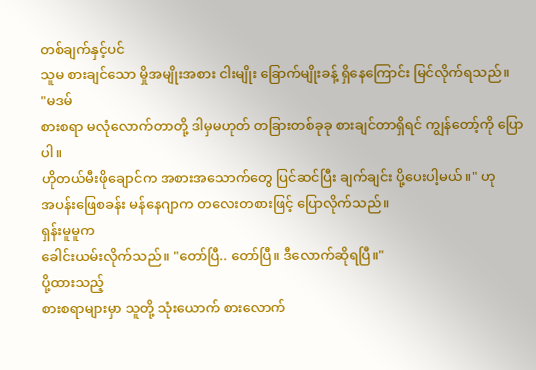တစ်ချက်နှင့်ပင်
သူမ စားချင်သော မှိုအမျိုးအစား ငါးမျိုး ခြောက်မျိုးခန့် ရှိနေကြောင်း မြင်လိုက်ရသည်။
"မဒမ်
စားစရာ မလုံလောက်တာတို့ ဒါမှမဟုတ် တခြားတစ်ခုခု စားချင်တာရှိရင် ကျွန်တော့်ကို ပြောပါ။
ဟိုတယ်မီးဖိုချောင်က အစားအသောက်တွေ ပြင်ဆင်ပြီး ချက်ချင်း ပို့ပေးပါ့မယ်။" ဟု
အပန်းဖြေစခန်း မန်နေဂျာက တလေးတစားဖြင့် ပြောလိုက်သည်။
ရှန်းမူမူက
ခေါင်းယမ်းလိုက်သည်။ "တော်ပြီ.. တော်ပြီ။ ဒီလောက်ဆိုရပြီ။"
ပို့ထားသည့်
စားစရာများမှာ သူတို့ သုံးယောက် စားလောက်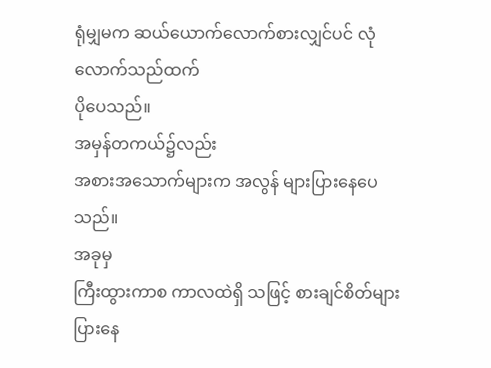ရုံမျှမက ဆယ်ယောက်လောက်စားလျှင်ပင် လုံလောက်သည်ထက်
ပိုပေသည်။
အမှန်တကယ်၌လည်း
အစားအသောက်များက အလွန် များပြားနေပေသည်။
အခုမှ
ကြီးထွားကာစ ကာလထဲရှိ သဖြင့် စားချင်စိတ်များပြားနေ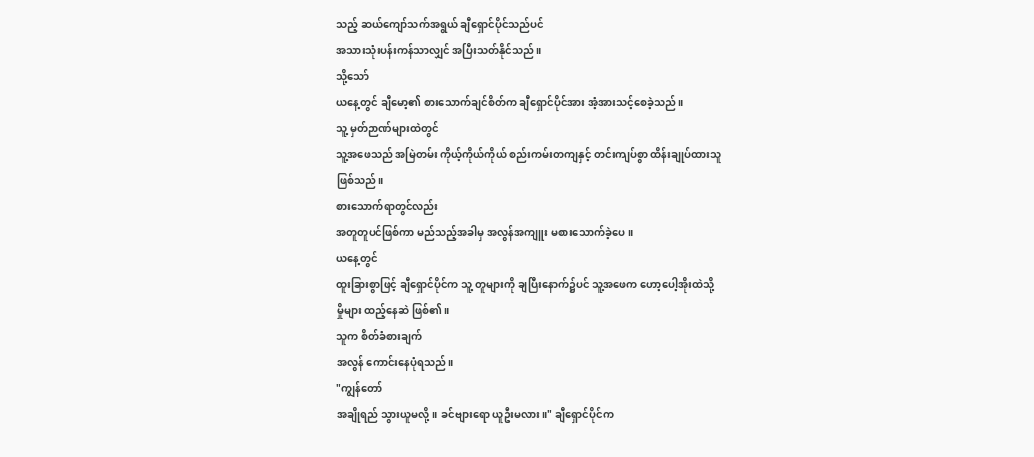သည့် ဆယ်ကျော်သက်အရွယ် ချီရှောင်ပိုင်သည်ပင်
အသားသုံးပန်းကန်သာလျှင် အပြီးသတ်နိုင်သည်။
သို့သော်
ယနေ့တွင် ချီမော့၏ စားသောက်ချင်စိတ်က ချီရှောင်ပိုင်အား အံ့အားသင့်စေခဲ့သည်။
သူ့ မှတ်ဉာဏ်များထဲတွင်
သူ့အဖေသည် အမြဲတမ်း ကိုယ့်ကိုယ်ကိုယ် စည်းကမ်းတကျနှင့် တင်းကျပ်စွာ ထိန်းချုပ်ထားသူ
ဖြစ်သည်။
စားသောက်ရာတွင်လည်း
အတူတူပင်ဖြစ်ကာ မည်သည့်အခါမှ အလွန်အကျူး မစားသောက်ခဲ့ပေ။
ယနေ့တွင်
ထူးခြားစွာဖြင့် ချီရှောင်ပိုင်က သူ့ တူများကို ချပြီးနောက်၌ပင် သူ့အဖေက ဟော့ပေါ့အိုးထဲသို့
မှိုများ ထည့်နေဆဲ ဖြစ်၏။
သူက စိတ်ခံစားချက်
အလွန် ကောင်းနေပုံရသည်။
"ကျွန်တော်
အချိုရည် သွားယူမလို့။ ခင်ဗျားရော ယူဦးမလား။" ချီရှောင်ပိုင်က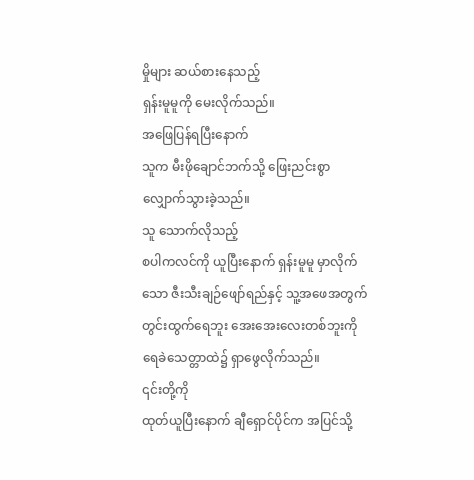မှိုများ ဆယ်စားနေသည့်
ရှန်းမူမူကို မေးလိုက်သည်။
အဖြေပြန်ရပြီးနောက်
သူက မီးဖိုချောင်ဘက်သို့ ဖြေးညင်းစွာ လျှောက်သွားခဲ့သည်။
သူ သောက်လိုသည့်
စပါကလင်ကို ယူပြီးနောက် ရှန်းမူမူ မှာလိုက်သော ဇီးသီးချဉ်ဖျော်ရည်နှင့် သူ့အဖေအတွက်
တွင်းထွက်ရေဘူး အေးအေးလေးတစ်ဘူးကို ရေခဲသေတ္တာထဲ၌ ရှာဖွေလိုက်သည်။
၎င်းတို့ကို
ထုတ်ယူပြီးနောက် ချီရှောင်ပိုင်က အပြင်သို့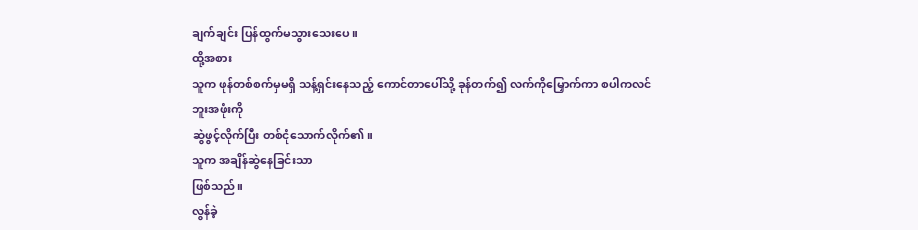ချက်ချင်း ပြန်ထွက်မသွားသေးပေ။
ထို့အစား
သူက ဖုန်တစ်စက်မှမရှိ သန့်ရှင်းနေသည့် ကောင်တာပေါ်သို့ ခုန်တက်၍ လက်ကိုမြှောက်ကာ စပါကလင်ဘူးအဖုံးကို
ဆွဲဖွင့်လိုက်ပြီး တစ်ငုံသောက်လိုက်၏။
သူက အချိန်ဆွဲနေခြင်းသာ
ဖြစ်သည်။
လွန်ခဲ့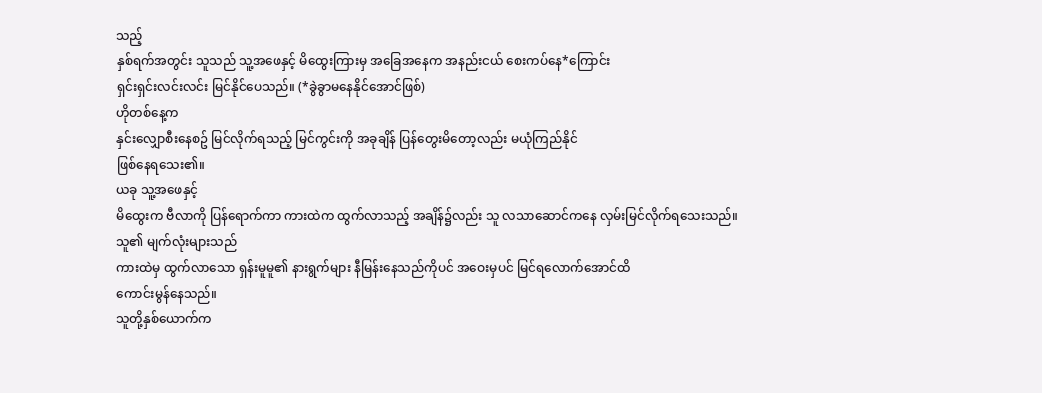သည့်
နှစ်ရက်အတွင်း သူသည် သူ့အဖေနှင့် မိထွေးကြားမှ အခြေအနေက အနည်းငယ် စေးကပ်နေ*ကြောင်း
ရှင်းရှင်းလင်းလင်း မြင်နိုင်ပေသည်။ (*ခွဲခွာမနေနိုင်အောင်ဖြစ်)
ဟိုတစ်နေ့က
နှင်းလျှောစီးနေစဥ် မြင်လိုက်ရသည့် မြင်ကွင်းကို အခုချိန် ပြန်တွေးမိတော့လည်း မယုံကြည်နိုင်
ဖြစ်နေရသေး၏။
ယခု သူ့အဖေနှင့်
မိထွေးက ဗီလာကို ပြန်ရောက်ကာ ကားထဲက ထွက်လာသည့် အချိန်၌လည်း သူ လသာဆောင်ကနေ လှမ်းမြင်လိုက်ရသေးသည်။
သူ၏ မျက်လုံးများသည်
ကားထဲမှ ထွက်လာသော ရှန်းမူမူ၏ နားရွက်များ နီမြန်းနေသည်ကိုပင် အဝေးမှပင် မြင်ရလောက်အောင်ထိ
ကောင်းမွန်နေသည်။
သူတို့နှစ်ယောက်က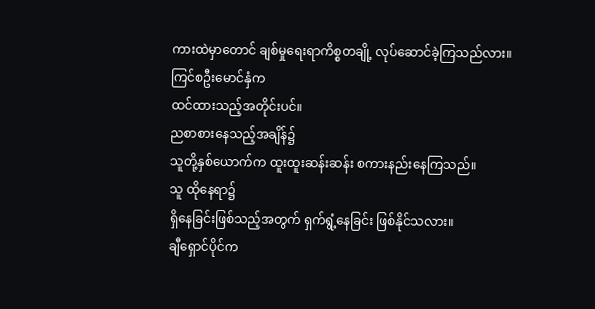ကားထဲမှာတောင် ချစ်မှုရေးရာကိစ္စတချို့ လုပ်ဆောင်ခဲ့ကြသည်လား။
ကြင်စဦးမောင်နှံက
ထင်ထားသည့်အတိုင်းပင်။
ညစာစားနေသည့်အချိန်၌
သူတို့နှစ်ယောက်က ထူးထူးဆန်းဆန်း စကားနည်းနေကြသည်။
သူ ထိုနေရာ၌
ရှိနေခြင်းဖြစ်သည့်အတွက် ရှက်ရွံ့နေခြင်း ဖြစ်နိုင်သလား။
ချီရှောင်ပိုင်က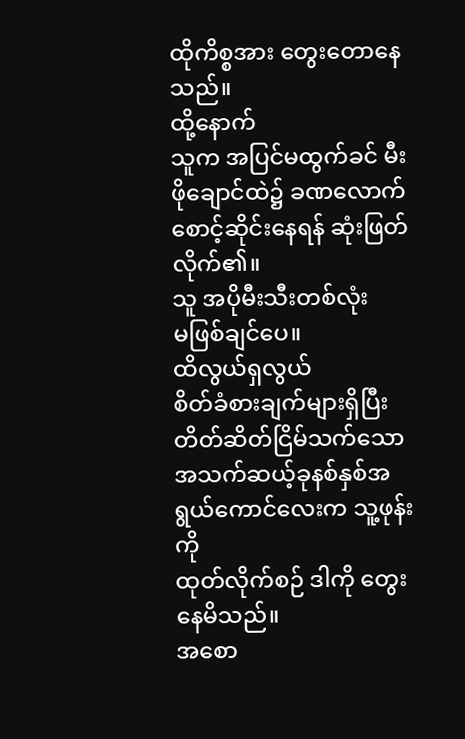ထိုကိစ္စအား တွေးတောနေသည်။
ထို့နောက်
သူက အပြင်မထွက်ခင် မီးဖိုချောင်ထဲ၌ ခဏလောက်စောင့်ဆိုင်းနေရန် ဆုံးဖြတ်လိုက်၏။
သူ အပိုမီးသီးတစ်လုံး
မဖြစ်ချင်ပေ။
ထိလွယ်ရှလွယ်
စိတ်ခံစားချက်များရှိပြီး တိတ်ဆိတ်ငြိမ်သက်သော အသက်ဆယ့်ခုနစ်နှစ်အရွယ်ကောင်လေးက သူ့ဖုန်းကို
ထုတ်လိုက်စဉ် ဒါကို တွေးနေမိသည်။
အစော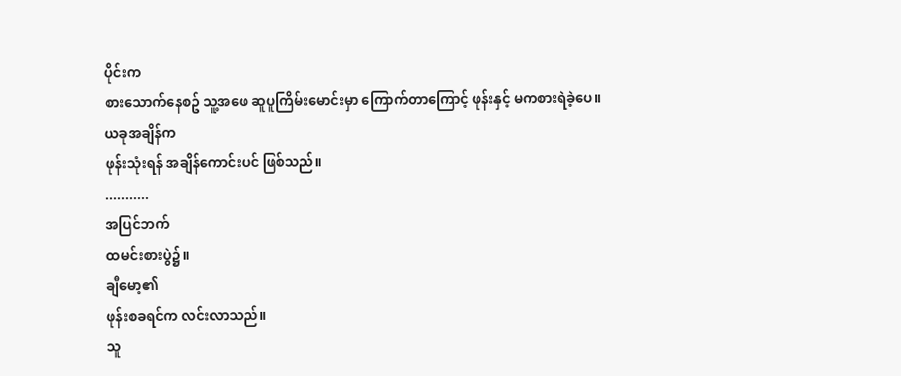ပိုင်းက
စားသောက်နေစဥ် သူ့အဖေ ဆူပူကြိမ်းမောင်းမှာ ကြောက်တာကြောင့် ဖုန်းနှင့် မကစားရဲခဲ့ပေ။
ယခုအချိန်က
ဖုန်းသုံးရန် အချိန်ကောင်းပင် ဖြစ်သည်။
...........
အပြင်ဘက်
ထမင်းစားပွဲ၌။
ချီမော့၏
ဖုန်းစခရင်က လင်းလာသည်။
သူ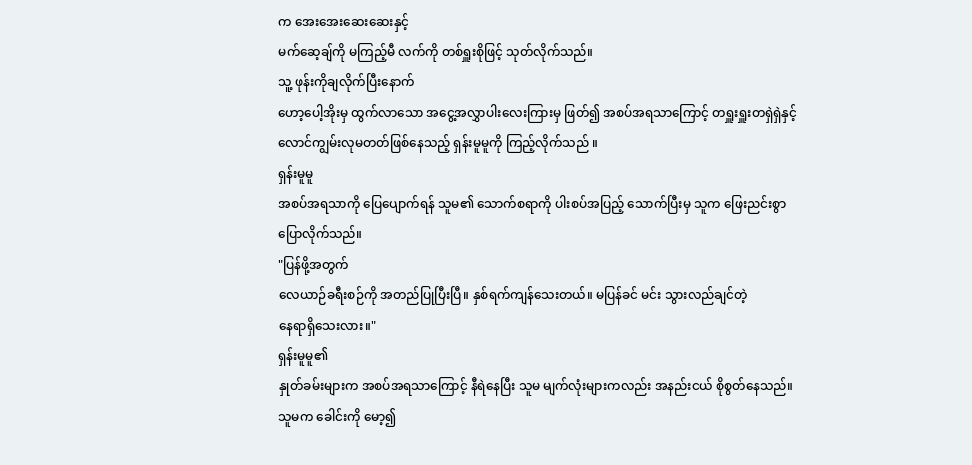က အေးအေးဆေးဆေးနှင့်
မက်ဆေ့ချ်ကို မကြည့်မီ လက်ကို တစ်ရှူးစိုဖြင့် သုတ်လိုက်သည်။
သူ့ ဖုန်းကိုချလိုက်ပြီးနောက်
ဟော့ပေါ့အိုးမှ ထွက်လာသော အငွေ့အလွှာပါးလေးကြားမှ ဖြတ်၍ အစပ်အရသာကြောင့် တရှူးရှူးတရှဲရှဲနှင့်
လောင်ကျွမ်းလုမတတ်ဖြစ်နေသည့် ရှန်းမူမူကို ကြည့်လိုက်သည် ။
ရှန်းမူမူ
အစပ်အရသာကို ပြေပျောက်ရန် သူမ၏ သောက်စရာကို ပါးစပ်အပြည့် သောက်ပြီးမှ သူက ဖြေးညင်းစွာ
ပြောလိုက်သည်။
"ပြန်ဖို့အတွက်
လေယာဉ်ခရီးစဉ်ကို အတည်ပြုပြီးပြီ။ နှစ်ရက်ကျန်သေးတယ်။ မပြန်ခင် မင်း သွားလည်ချင်တဲ့
နေရာရှိသေးလား။"
ရှန်းမူမူ၏
နှုတ်ခမ်းများက အစပ်အရသာကြောင့် နီရဲနေပြီး သူမ မျက်လုံးများကလည်း အနည်းငယ် စိုစွတ်နေသည်။
သူမက ခေါင်းကို မော့၍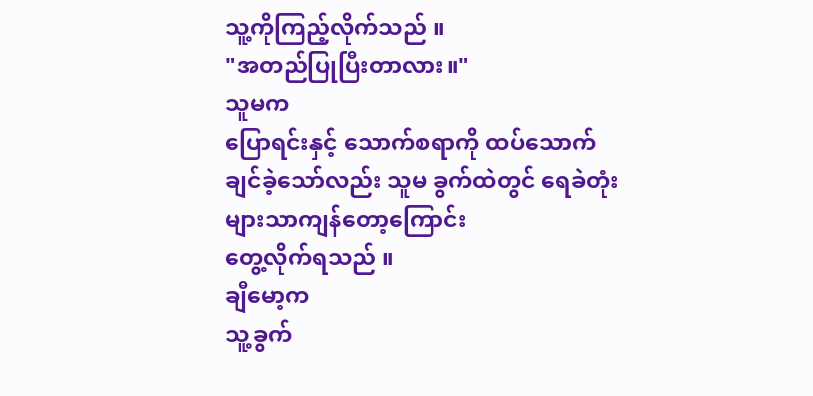သူ့ကိုကြည့်လိုက်သည် ။
"အတည်ပြုပြီးတာလား။"
သူမက
ပြောရင်းနှင့် သောက်စရာကို ထပ်သောက်ချင်ခဲ့သော်လည်း သူမ ခွက်ထဲတွင် ရေခဲတုံးများသာကျန်တော့ကြောင်း
တွေ့လိုက်ရသည် ။
ချီမော့က
သူ့ခွက်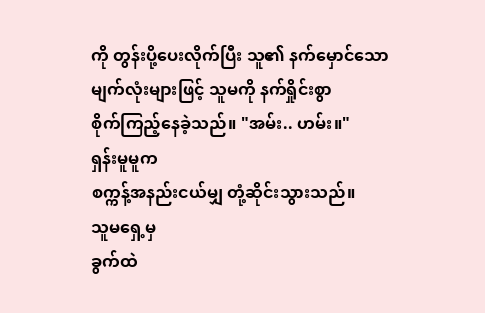ကို တွန်းပို့ပေးလိုက်ပြီး သူ၏ နက်မှောင်သော မျက်လုံးများဖြင့် သူမကို နက်ရှိုင်းစွာ
စိုက်ကြည့်နေခဲ့သည်။ "အမ်း.. ဟမ်း။"
ရှန်းမူမူက
စက္ကန့်အနည်းငယ်မျှ တုံ့ဆိုင်းသွားသည်။
သူမရှေ့မှ
ခွက်ထဲ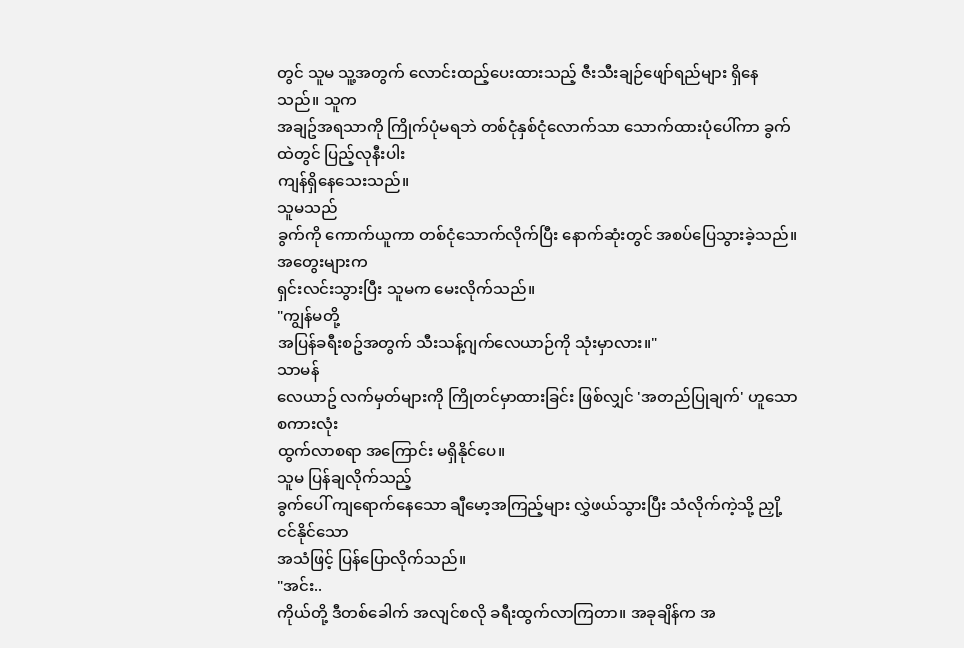တွင် သူမ သူ့အတွက် လောင်းထည့်ပေးထားသည့် ဇီးသီးချဉ်ဖျော်ရည်များ ရှိနေသည်။ သူက
အချဥ်အရသာကို ကြိုက်ပုံမရဘဲ တစ်ငုံနှစ်ငုံလောက်သာ သောက်ထားပုံပေါ်ကာ ခွက်ထဲတွင် ပြည့်လုနီးပါး
ကျန်ရှိနေသေးသည်။
သူမသည်
ခွက်ကို ကောက်ယူကာ တစ်ငုံသောက်လိုက်ပြီး နောက်ဆုံးတွင် အစပ်ပြေသွားခဲ့သည်။
အတွေးများက
ရှင်းလင်းသွားပြီး သူမက မေးလိုက်သည်။
"ကျွန်မတို့
အပြန်ခရီးစဥ်အတွက် သီးသန့်ဂျက်လေယာဉ်ကို သုံးမှာလား။"
သာမန်
လေယာဥ် လက်မှတ်များကို ကြိုတင်မှာထားခြင်း ဖြစ်လျှင် 'အတည်ပြုချက်' ဟူသော စကားလုံး
ထွက်လာစရာ အကြောင်း မရှိနိုင်ပေ။
သူမ ပြန်ချလိုက်သည့်
ခွက်ပေါ် ကျရောက်နေသော ချီမော့အကြည့်များ လွှဲဖယ်သွားပြီး သံလိုက်ကဲ့သို့ ညှို့ငင်နိုင်သော
အသံဖြင့် ပြန်ပြောလိုက်သည်။
"အင်း..
ကိုယ်တို့ ဒီတစ်ခေါက် အလျင်စလို ခရီးထွက်လာကြတာ။ အခုချိန်က အ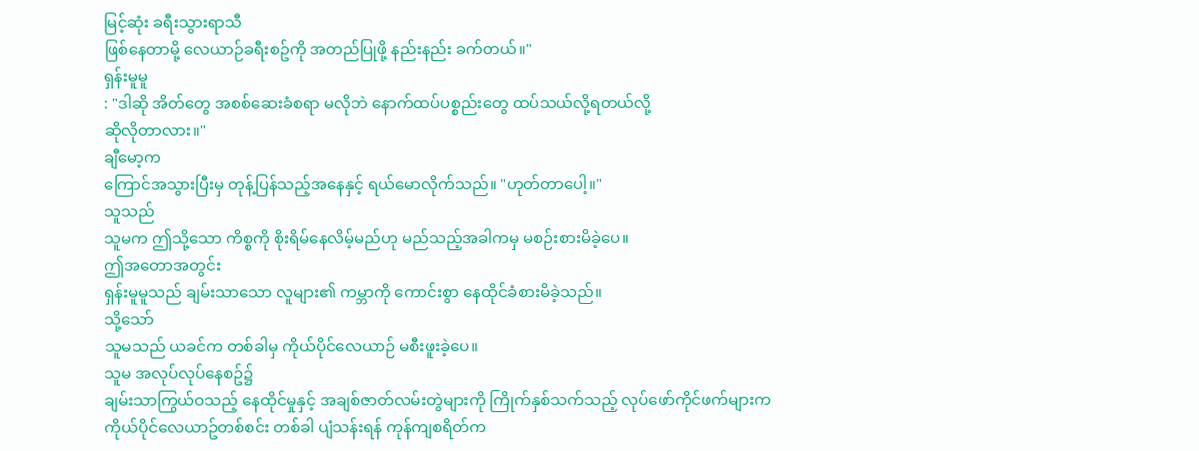မြင့်ဆုံး ခရီးသွားရာသီ
ဖြစ်နေတာမို့ လေယာဉ်ခရီးစဥ်ကို အတည်ပြုဖို့ နည်းနည်း ခက်တယ်။"
ရှန်းမူမူ
: "ဒါဆို အိတ်တွေ အစစ်ဆေးခံစရာ မလိုဘဲ နောက်ထပ်ပစ္စည်းတွေ ထပ်သယ်လို့ရတယ်လို့
ဆိုလိုတာလား။"
ချီမော့က
ကြောင်အသွားပြီးမှ တုန့်ပြန်သည့်အနေနှင့် ရယ်မောလိုက်သည်။ "ဟုတ်တာပေါ့။"
သူသည်
သူမက ဤသို့သော ကိစ္စကို စိုးရိမ်နေလိမ့်မည်ဟု မည်သည့်အခါကမှ မစဉ်းစားမိခဲ့ပေ။
ဤအတောအတွင်း
ရှန်းမူမူသည် ချမ်းသာသော လူများ၏ ကမ္ဘာကို ကောင်းစွာ နေထိုင်ခံစားမိခဲ့သည်။
သို့သော်
သူမသည် ယခင်က တစ်ခါမှ ကိုယ်ပိုင်လေယာဉ် မစီးဖူးခဲ့ပေ။
သူမ အလုပ်လုပ်နေစဥ်၌
ချမ်းသာကြွယ်ဝသည့် နေထိုင်မှုနှင့် အချစ်ဇာတ်လမ်းတွဲများကို ကြိုက်နှစ်သက်သည့် လုပ်ဖော်ကိုင်ဖက်များက
ကိုယ်ပိုင်လေယာဥ်တစ်စင်း တစ်ခါ ပျံသန်းရန် ကုန်ကျစရိတ်က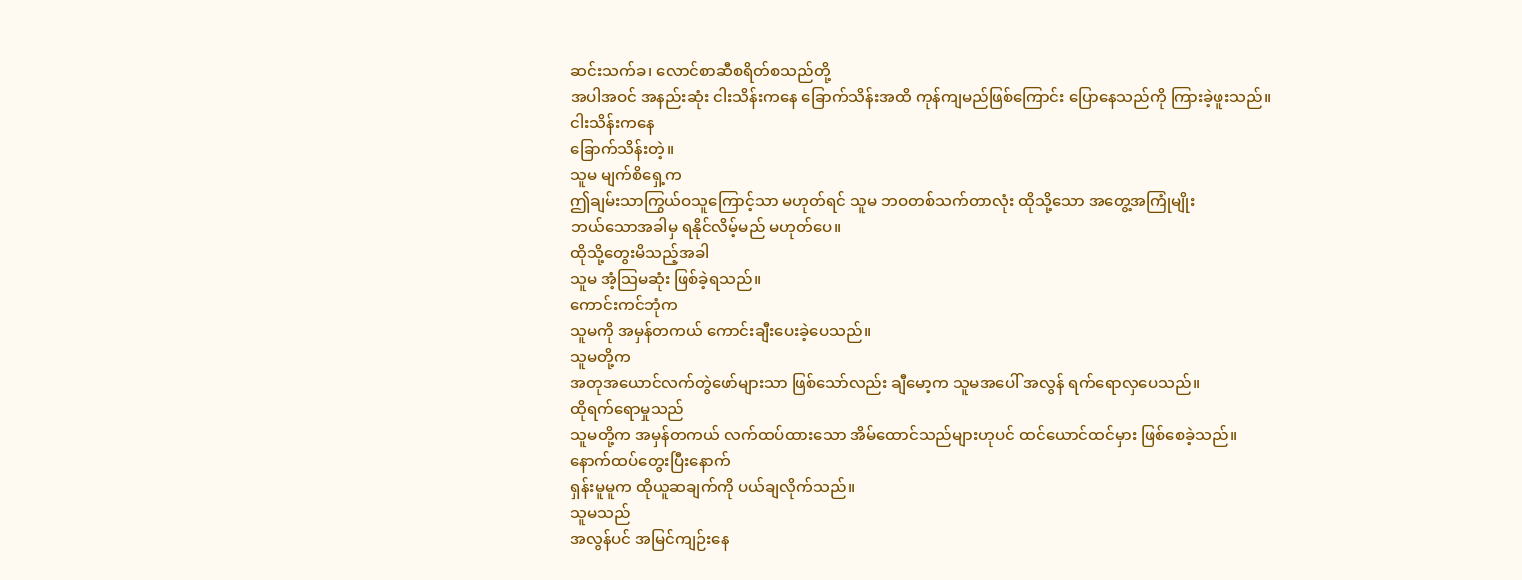ဆင်းသက်ခ၊ လောင်စာဆီစရိတ်စသည်တို့
အပါအဝင် အနည်းဆုံး ငါးသိန်းကနေ ခြောက်သိန်းအထိ ကုန်ကျမည်ဖြစ်ကြောင်း ပြောနေသည်ကို ကြားခဲ့ဖူးသည်။
ငါးသိန်းကနေ
ခြောက်သိန်းတဲ့။
သူမ မျက်စိရှေ့က
ဤချမ်းသာကြွယ်ဝသူကြောင့်သာ မဟုတ်ရင် သူမ ဘဝတစ်သက်တာလုံး ထိုသို့သော အတွေ့အကြုံမျိုး
ဘယ်သောအခါမှ ရနိုင်လိမ့်မည် မဟုတ်ပေ။
ထိုသို့တွေးမိသည့်အခါ
သူမ အံ့သြမဆုံး ဖြစ်ခဲ့ရသည်။
ကောင်းကင်ဘုံက
သူမကို အမှန်တကယ် ကောင်းချီးပေးခဲ့ပေသည်။
သူမတို့က
အတုအယောင်လက်တွဲဖော်များသာ ဖြစ်သော်လည်း ချီမော့က သူမအပေါ် အလွန် ရက်ရောလှပေသည်။
ထိုရက်ရောမှုသည်
သူမတို့က အမှန်တကယ် လက်ထပ်ထားသော အိမ်ထောင်သည်များဟုပင် ထင်ယောင်ထင်မှား ဖြစ်စေခဲ့သည်။
နောက်ထပ်တွေးပြီးနောက်
ရှန်းမူမူက ထိုယူဆချက်ကို ပယ်ချလိုက်သည်။
သူမသည်
အလွန်ပင် အမြင်ကျဉ်းနေ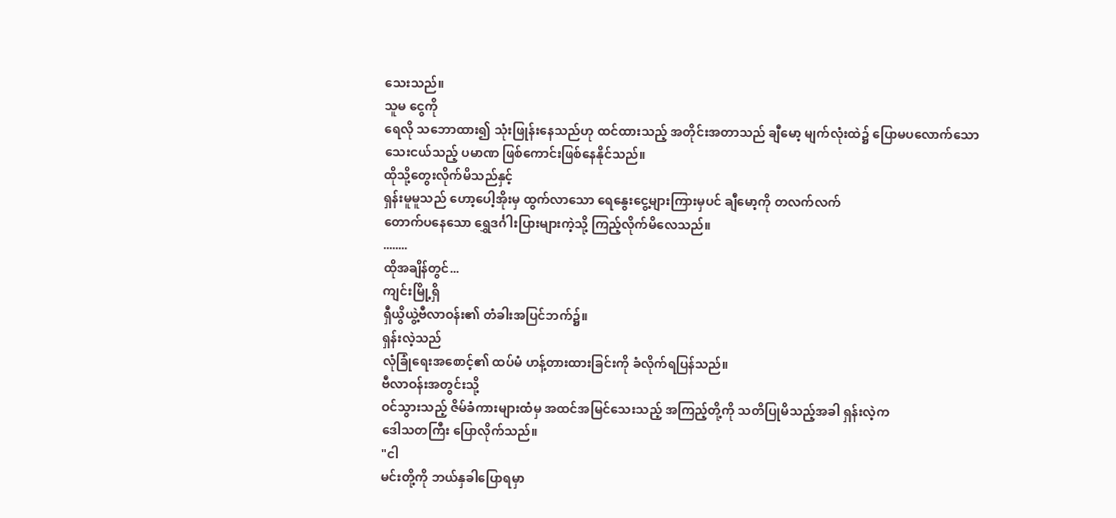သေးသည်။
သူမ ငွေကို
ရေလို သဘောထား၍ သုံးဖြုန်းနေသည်ဟု ထင်ထားသည့် အတိုင်းအတာသည် ချီမော့ မျက်လုံးထဲ၌ ပြောမပလောက်သော
သေးငယ်သည့် ပမာဏ ဖြစ်ကောင်းဖြစ်နေနိုင်သည်။
ထိုသို့တွေးလိုက်မိသည်နှင့်
ရှန်းမူမူသည် ဟော့ပေါ့အိုးမှ ထွက်လာသော ရေနွေးငွေ့များကြားမှပင် ချီမော့ကို တလက်လက်
တောက်ပနေသော ရွှေဒင်္ဂါးပြားများကဲ့သို့ ကြည့်လိုက်မိလေသည်။
........
ထိုအချိန်တွင်...
ကျင်းမြို့ရှိ
ရှီယွိယွဲ့ဗီလာဝန်း၏ တံခါးအပြင်ဘက်၌။
ရှန်းလဲ့သည်
လုံခြုံရေးအစောင့်၏ ထပ်မံ ဟန့်တားထားခြင်းကို ခံလိုက်ရပြန်သည်။
ဗီလာဝန်းအတွင်းသို့
ဝင်သွားသည့် ဇိမ်ခံကားများထံမှ အထင်အမြင်သေးသည့် အကြည့်တို့ကို သတိပြုမိသည့်အခါ ရှန်းလဲ့က
ဒေါသတကြီး ပြောလိုက်သည်။
"ငါ
မင်းတို့ကို ဘယ်နှခါပြောရမှာ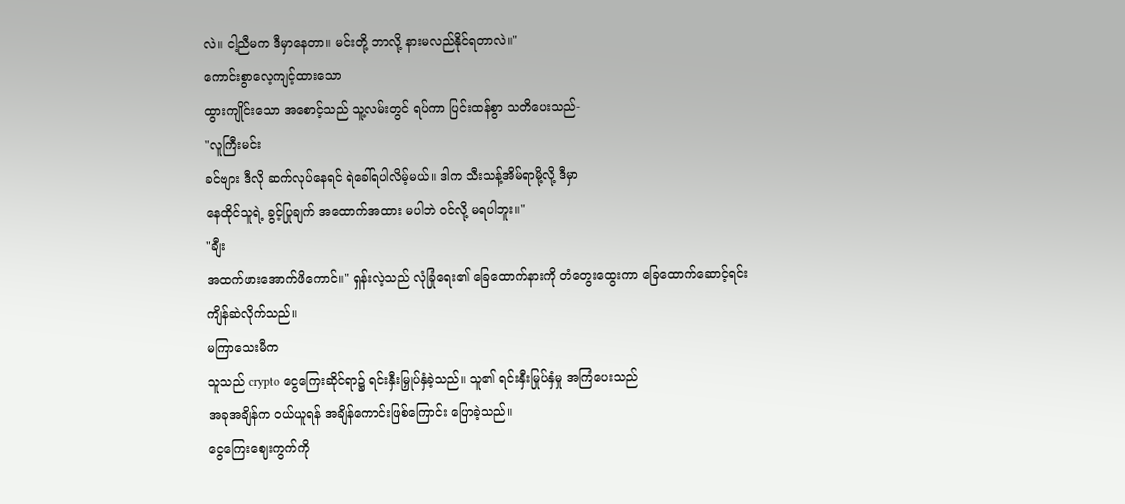လဲ။ ငါ့ညီမက ဒီမှာနေတာ။ မင်းတို့ ဘာလို့ နားမလည်နိုင်ရတာလဲ။"
ကောင်းစွာလေ့ကျင့်ထားသော
ထွားကျိုင်းသော အစောင့်သည် သူ့လမ်းတွင် ရပ်ကာ ပြင်းထန်စွာ သတိပေးသည်-
"လူကြီးမင်း
ခင်ဗျား ဒီလို ဆက်လုပ်နေရင် ရဲခေါ်ရပါလိမ့်မယ်။ ဒါက သီးသန့်အိမ်ရာမို့လို့ ဒီမှာ
နေထိုင်သူရဲ့ ခွင့်ပြုချက် အထောက်အထား မပါဘဲ ဝင်လို့ မရပါဘူး။"
"ချီး
အထက်ဖားအောက်ဖိကောင်။" ရှန်းလဲ့သည် လုံခြုံရေး၏ ခြေထောက်နားကို တံတွေးထွေးကာ ခြေထောက်ဆောင့်ရင်း
ကျိန်ဆဲလိုက်သည်။
မကြာသေးမီက
သူသည် crypto ငွေကြေးဆိုင်ရာ၌ ရင်းနှီးမြှုပ်နှံခဲ့သည်။ သူ၏ ရင်းနှီးမြုပ်နှံမှု အကြံပေးသည်
အခုအချိန်က ဝယ်ယူရန် အချိန်ကောင်းဖြစ်ကြောင်း ပြောခဲ့သည်။
ငွေကြေးဈေးကွက်ကို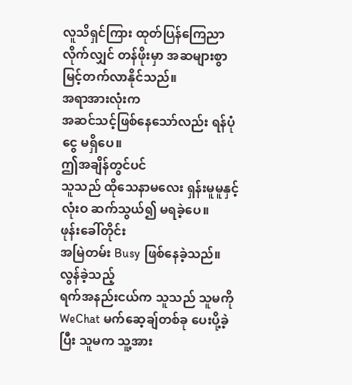လူသိရှင်ကြား ထုတ်ပြန်ကြေညာလိုက်လျှင် တန်ဖိုးမှာ အဆများစွာ မြင့်တက်လာနိုင်သည်။
အရာအားလုံးက
အဆင်သင့်ဖြစ်နေသော်လည်း ရန်ပုံငွေ မရှိပေ။
ဤအချိန်တွင်ပင်
သူသည် ထိုသေနာမလေး ရှန်းမူမူနှင့် လုံးဝ ဆက်သွယ်၍ မရခဲ့ပေ။
ဖုန်းခေါ်တိုင်း
အမြဲတမ်း Busy ဖြစ်နေခဲ့သည်။
လွန်ခဲ့သည့်
ရက်အနည်းငယ်က သူသည် သူမကို WeChat မက်ဆေ့ချ်တစ်ခု ပေးပို့ခဲ့ပြီး သူမက သူ့အား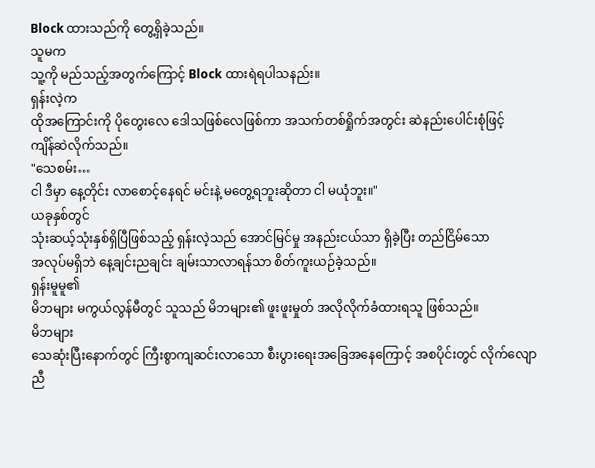Block ထားသည်ကို တွေ့ရှိခဲ့သည်။
သူမက
သူ့ကို မည်သည့်အတွက်ကြောင့် Block ထားရဲရပါသနည်း။
ရှန်းလဲ့က
ထိုအကြောင်းကို ပိုတွေးလေ ဒေါသဖြစ်လေဖြစ်ကာ အသက်တစ်ရှိုက်အတွင်း ဆဲနည်းပေါင်းစုံဖြင့်
ကျိန်ဆဲလိုက်သည်။
"သေစမ်း…
ငါ ဒီမှာ နေ့တိုင်း လာစောင့်နေရင် မင်းနဲ့ မတွေ့ရဘူးဆိုတာ ငါ မယုံဘူး။"
ယခုနှစ်တွင်
သုံးဆယ့်သုံးနှစ်ရှိပြီဖြစ်သည့် ရှန်းလဲ့သည် အောင်မြင်မှု အနည်းငယ်သာ ရှိခဲ့ပြီး တည်ငြိမ်သော
အလုပ်မရှိဘဲ နေ့ချင်းညချင်း ချမ်းသာလာရန်သာ စိတ်ကူးယဉ်ခဲ့သည်။
ရှန်းမူမူ၏
မိဘများ မကွယ်လွန်မီတွင် သူသည် မိဘများ၏ ဖူးဖူးမှုတ် အလိုလိုက်ခံထားရသူ ဖြစ်သည်။
မိဘများ
သေဆုံးပြီးနောက်တွင် ကြီးစွာကျဆင်းလာသော စီးပွားရေးအခြေအနေကြောင့် အစပိုင်းတွင် လိုက်လျောညီ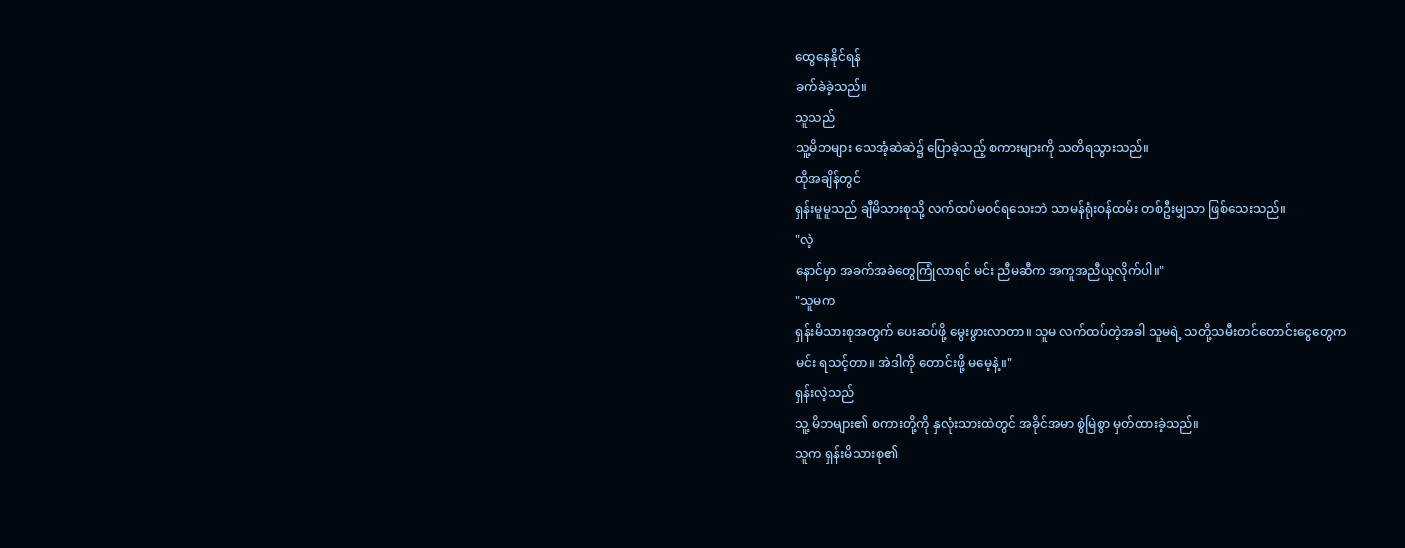ထွေနေနိုင်ရန်
ခက်ခဲခဲ့သည်။
သူသည်
သူ့မိဘများ သေအံ့ဆဲဆဲ၌ ပြောခဲ့သည့် စကားများကို သတိရသွားသည်။
ထိုအချိန်တွင်
ရှန်းမူမူသည် ချီမိသားစုသို့ လက်ထပ်မဝင်ရသေးဘဲ သာမန်ရုံးဝန်ထမ်း တစ်ဦးမျှသာ ဖြစ်သေးသည်။
"လဲ့
နောင်မှာ အခက်အခဲတွေကြုံလာရင် မင်း ညီမဆီက အကူအညီယူလိုက်ပါ။"
"သူမက
ရှန်းမိသားစုအတွက် ပေးဆပ်ဖို့ မွေးဖွားလာတာ။ သူမ လက်ထပ်တဲ့အခါ သူမရဲ့ သတို့သမီးတင်တောင်းငွေတွေက
မင်း ရသင့်တာ။ အဲဒါကို တောင်းဖို့ မမေ့နဲ့။"
ရှန်းလဲ့သည်
သူ့ မိဘများ၏ စကားတို့ကို နှလုံးသားထဲတွင် အခိုင်အမာ စွဲမြဲစွာ မှတ်ထားခဲ့သည်။
သူက ရှန်းမိသားစု၏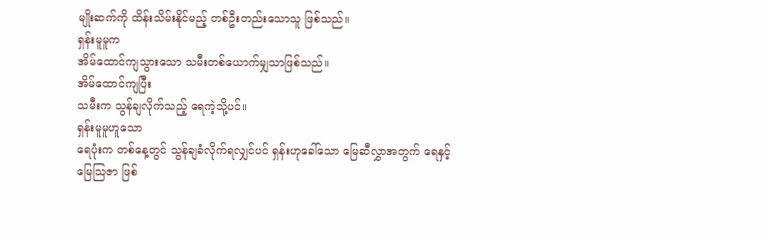မျိုးဆက်ကို ထိန်းသိမ်းနိုင်မည့် တစ်ဦးတည်းသောသူ ဖြစ်သည်။
ရှန်းမူမူက
အိမ်ထောင်ကျသွားသော သမီးတစ်ယောက်မျှသာဖြစ်သည်။
အိမ်ထောင်ကျပြီး
သမီးက သွန်ချလိုက်သည့် ရေကဲ့သို့ပင်။
ရှန်းမူမူဟူသော
ရေပုံးက တစ်နေ့တွင် သွန်ချခံလိုက်ရလျှင်ပင် ရှန်းဟုခေါ်သော မြေဆီလွှာအတွက် ရေနှင့်
မြေသြဇာ ဖြစ်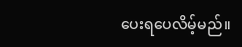ပေးရပေလိမ့်မည်။